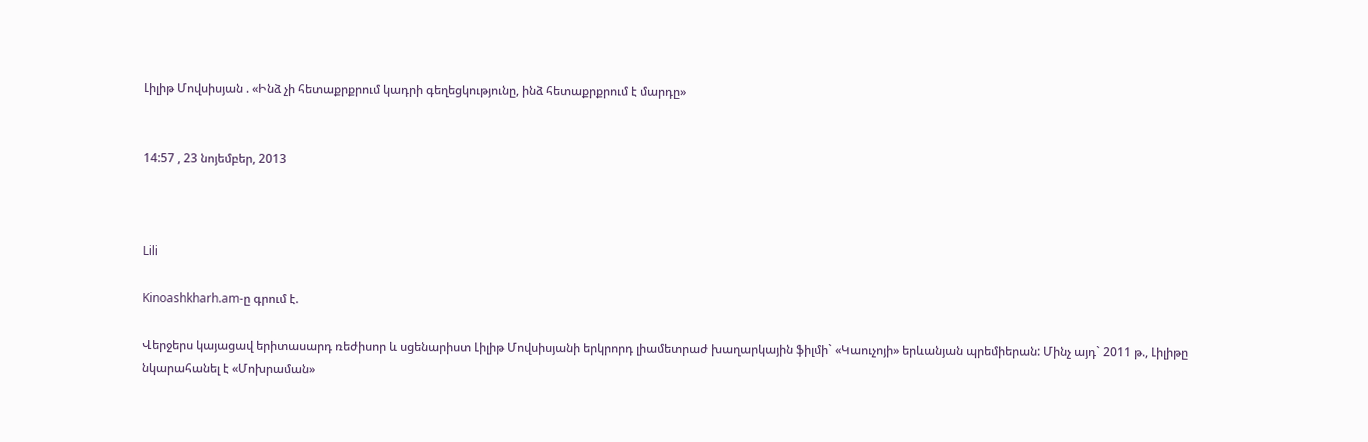Լիլիթ Մովսիսյան . «Ինձ չի հետաքրքրում կադրի գեղեցկությունը, ինձ հետաքրքրում է մարդը»


14:57 , 23 նոյեմբեր, 2013



Lili

Kinoashkharh.am-ը գրում է.

Վերջերս կայացավ երիտասարդ ռեժիսոր և սցենարիստ Լիլիթ Մովսիսյանի երկրորդ լիամետրաժ խաղարկային ֆիլմի` «Կաուչոյի» երևանյան պրեմիերան: Մինչ այդ` 2011 թ., Լիլիթը նկարահանել է «Մոխրաման»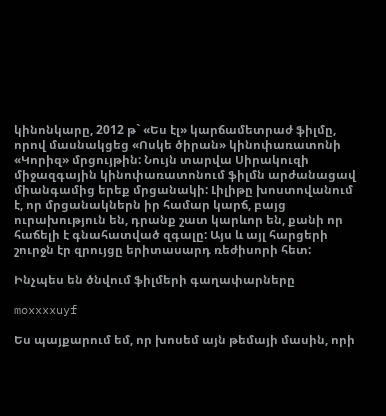կինոնկարը, 2012 թ` «Ես էլ» կարճամետրաժ ֆիլմը, որով մասնակցեց «Ոսկե ծիրան» կինոփառատոնի «Կորիզ» մրցույթին: Նույն տարվա Սիրակուզի միջազգային կինոփառատոնում ֆիլմն արժանացավ միանգամից երեք մրցանակի: Լիլիթը խոստովանում է, որ մրցանակներն իր համար կարճ, բայց ուրախություն են, դրանք շատ կարևոր են, քանի որ հաճելի է գնահատված զգալը: Այս և այլ հարցերի շուրջն էր զրույցը երիտասարդ ռեժիսորի հետ:

Ինչպես են ծնվում ֆիլմերի գաղափարները

moxxxxuyf

Ես պայքարում եմ, որ խոսեմ այն թեմայի մասին, որի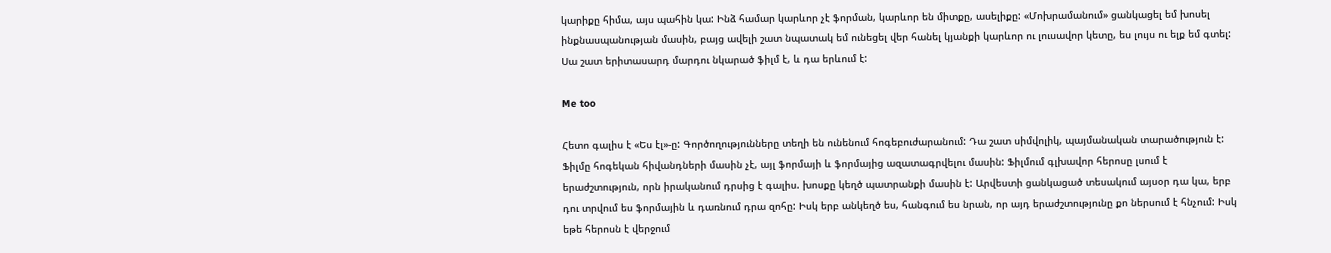կարիքը հիմա, այս պահին կա: Ինձ համար կարևոր չէ ֆորման, կարևոր են միտքը, ասելիքը: «Մոխրամանում» ցանկացել եմ խոսել ինքնասպանության մասին, բայց ավելի շատ նպատակ եմ ունեցել վեր հանել կյանքի կարևոր ու լուսավոր կետը, ես լույս ու ելք եմ գտել: Սա շատ երիտասարդ մարդու նկարած ֆիլմ է, և դա երևում է:

Me too

Հետո գալիս է «Ես էլ»-ը: Գործողությունները տեղի են ունենում հոգեբուժարանում: Դա շատ սիմվոլիկ, պայմանական տարածություն է: Ֆիլմը հոգեկան հիվանդների մասին չէ, այլ ֆորմայի և ֆորմայից ազատագրվելու մասին: Ֆիլմում գլխավոր հերոսը լսում է երաժշտություն, որն իրականում դրսից է գալիս. խոսքը կեղծ պատրանքի մասին է: Արվեստի ցանկացած տեսակում այսօր դա կա, երբ դու տրվում ես ֆորմային և դառնում դրա զոհը: Իսկ երբ անկեղծ ես, հանգում ես նրան, որ այդ երաժշտությունը քո ներսում է հնչում: Իսկ եթե հերոսն է վերջում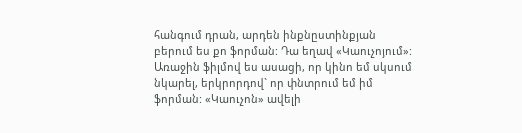հանգում դրան, արդեն ինքնըստինքյան բերում ես քո ֆորման: Դա եղավ «Կաուչոյում»: Առաջին ֆիլմով ես ասացի, որ կինո եմ սկսում նկարել, երկրորդով` որ փնտրում եմ իմ ֆորման: «Կաուչոն» ավելի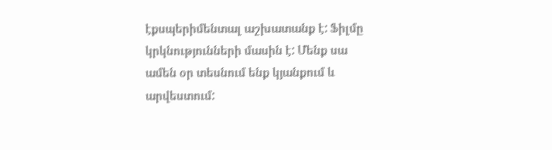էքսպերիմենտալ աշխատանք է: Ֆիլմը կրկնությունների մասին է: Մենք սա ամեն օր տեսնում ենք կյանքում և արվեստում: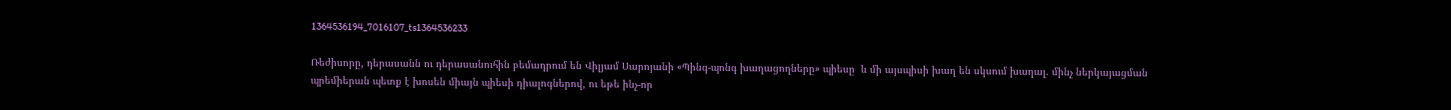1364536194_7016107_ts1364536233

Ռեժիսորը, դերասանն ու դերասանուհին բեմադրում են Վիլյամ Սարոյանի «Պինգ-պոնգ խաղացողները» պիեսը  և մի այսպիսի խաղ են սկսում խաղալ. մինչ ներկայացման պրեմիերան պետք է խոսեն միայն պիեսի դիալոգներով, ու եթե ինչ-որ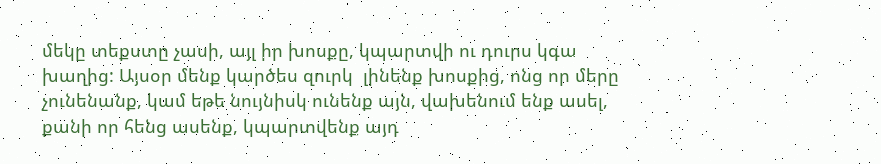մեկը տեքստը չասի, այլ իր խոսքը, կպարտվի ու դուրս կգա խաղից: Այսօր մենք կարծես զուրկ  լինենք խոսքից, ոնց որ մերը չունենանք, կամ եթե նույնիսկ ունենք այն, վախենում ենք ասել, քանի որ հենց ասենք, կպարտվենք այդ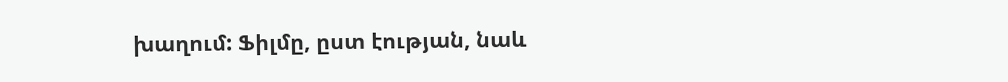խաղում: Ֆիլմը, ըստ էության, նաև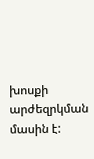խոսքի արժեզրկման մասին է: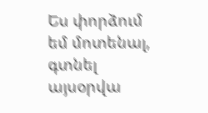Ես փորձում եմ մոտենալ, գտնել այսօրվա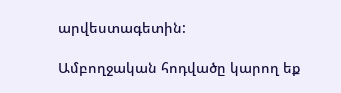արվեստագետին:

Ամբողջական հոդվածը կարող եք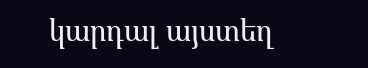կարդալ այստեղ